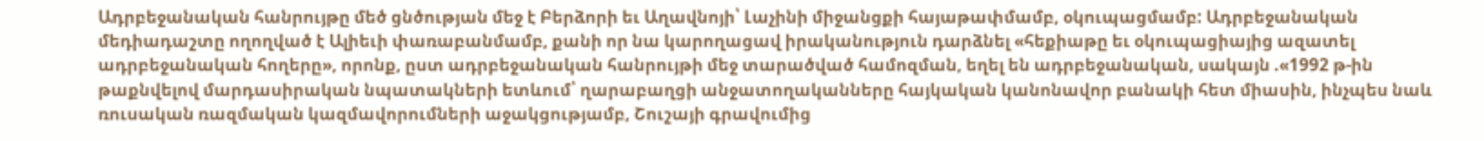Ադրբեջանական հանրույթը մեծ ցնծության մեջ է Բերձորի եւ Աղավնոյի՝ Լաչինի միջանցքի հայաթափմամբ, օկուպացմամբ: Ադրբեջանական մեդիադաշտը ողողված է Ալիեւի փառաբանմամբ, քանի որ նա կարողացավ իրականություն դարձնել «հեքիաթը եւ օկուպացիայից ազատել ադրբեջանական հողերը», որոնք, ըստ ադրբեջանական հանրույթի մեջ տարածված համոզման, եղել են ադրբեջանական, սակայն .«1992 թ-ին թաքնվելով մարդասիրական նպատակների ետևում՝ ղարաբաղցի անջատողականները հայկական կանոնավոր բանակի հետ միասին, ինչպես նաև ռուսական ռազմական կազմավորումների աջակցությամբ, Շուշայի գրավումից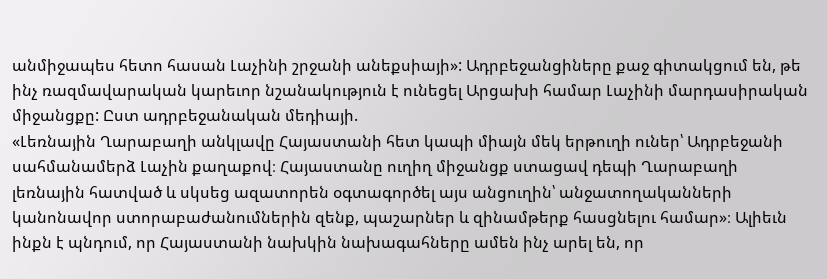անմիջապես հետո հասան Լաչինի շրջանի անեքսիայի»: Ադրբեջանցիները քաջ գիտակցում են, թե ինչ ռազմավարական կարեւոր նշանակություն է ունեցել Արցախի համար Լաչինի մարդասիրական միջանցքը: Ըստ ադրբեջանական մեդիայի.
«Լեռնային Ղարաբաղի անկլավը Հայաստանի հետ կապի միայն մեկ երթուղի ուներ՝ Ադրբեջանի սահմանամերձ Լաչին քաղաքով։ Հայաստանը ուղիղ միջանցք ստացավ դեպի Ղարաբաղի լեռնային հատված և սկսեց ազատորեն օգտագործել այս անցուղին՝ անջատողականների կանոնավոր ստորաբաժանումներին զենք, պաշարներ և զինամթերք հասցնելու համար»։ Ալիեւն ինքն է պնդում, որ Հայաստանի նախկին նախագահները ամեն ինչ արել են, որ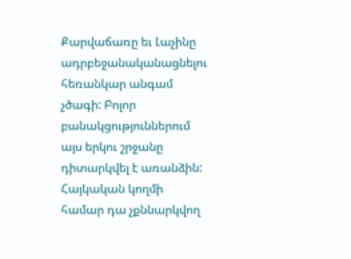Քարվաճառը եւ Լաչինը ադրբեջանականացնելու հեռանկար անգամ չծագի: Բոլոր բանակցություններում այս երկու շրջանը դիտարկվել է առանձին: Հայկական կողմի համար դա չքննարկվող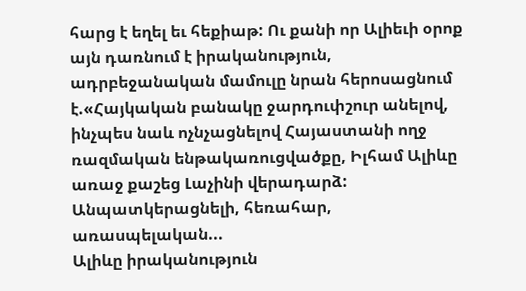հարց է եղել եւ հեքիաթ: Ու քանի որ Ալիեւի օրոք այն դառնում է իրականություն, ադրբեջանական մամուլը նրան հերոսացնում է.«Հայկական բանակը ջարդուփշուր անելով, ինչպես նաև ոչնչացնելով Հայաստանի ողջ ռազմական ենթակառուցվածքը, Իլհամ Ալիևը առաջ քաշեց Լաչինի վերադարձ: Անպատկերացնելի, հեռահար, առասպելական...
Ալիևը իրականություն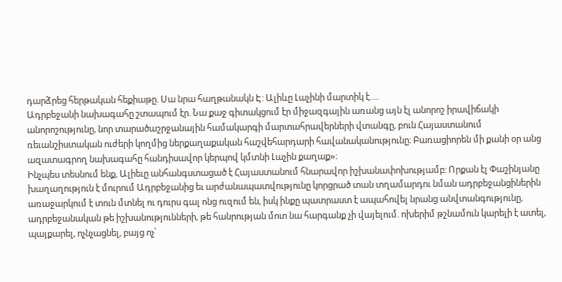դարձրեց հերթական հեքիաթը. Սա նրա հաղթանակն Է: Ալիևը Լաչինի մարտիկ է….
Ադրբեջանի նախագահը շտապում էր. Նա քաջ գիտակցում էր միջազգային առանց այն էլ անորոշ իրավիճակի անորոշությունը, նոր տարածաշրջանային համակարգի մարտահրավերների վտանգը, բուն Հայաստանում ռեւանշիստական ուժերի կողմից ներքաղաքական հաշվեհարդարի հավանականությունը։ Բառացիորեն մի քանի օր անց ազատագրող նախագահը հանդիսավոր կերպով կմտնի Լաչին քաղաք»։
Ինչպես տեսնում ենք, Ալիեւը անհանգստացած է Հայաստանում հնարավոր իշխանափոխությամբ: Որքան էլ Փաշինյանը խաղաղություն է մուրում Ադրբեջանից եւ արժանապատվությունը կորցրած տան տղամարդու նման ադրբեջանցիներին առաջարկում է տուն մտնել ու դուրս գալ ոնց ուզում են, իսկ ինքը պատրաստ է ապահովել նրանց անվտանգությունը, ադրբեջանական թե իշխանությունների, թե հանրության մոտ նա հարգանք չի վայելում. ոխերիմ թշնամուն կարելի է ատել, պայքարել, ոչնչացնել, բայց ոչ՝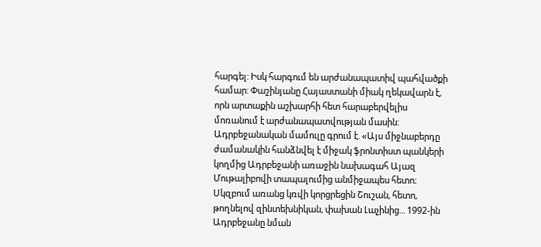հարգել: Իսկ հարգում են արժանապատիվ պահվածքի համար: Փաշինյանը Հայաստանի միակ ղեկավարն է, որն արտաքին աշխարհի հետ հարաբերվելիս մոռանում է արժանապատվության մասին: Ադրբեջանական մամուլը գրում է. «Այս միջնաբերդը ժամանակին հանձնվել է միջակ ֆրոնտիստ պանկերի կողմից Ադրբեջանի առաջին նախագահ Այազ Մութալիբովի տապալումից անմիջապես հետո։ Սկզբում առանց կռվի կորցրեցին Շուշան, հետո, թողնելով զինտեխնիկան, փախան Լաչինից... 1992-ին Ադրբեջանը նման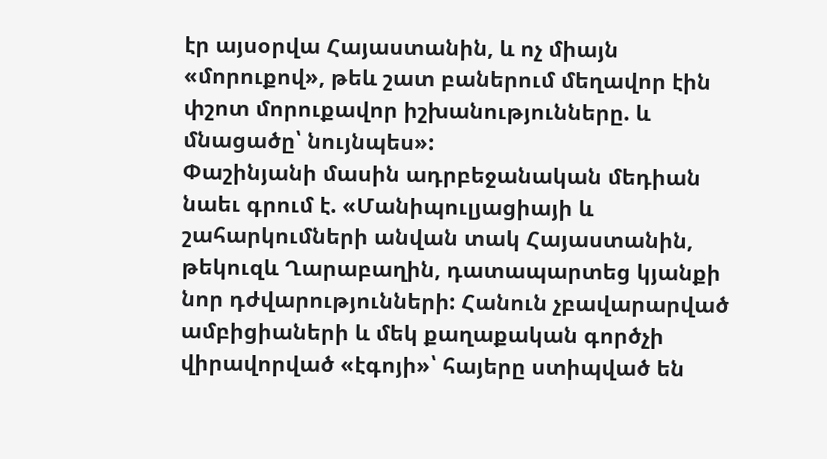էր այսօրվա Հայաստանին, և ոչ միայն «մորուքով», թեև շատ բաներում մեղավոր էին փշոտ մորուքավոր իշխանությունները. և մնացածը՝ նույնպես»:
Փաշինյանի մասին ադրբեջանական մեդիան նաեւ գրում է. «Մանիպուլյացիայի և շահարկումների անվան տակ Հայաստանին, թեկուզև Ղարաբաղին, դատապարտեց կյանքի նոր դժվարությունների: Հանուն չբավարարված ամբիցիաների և մեկ քաղաքական գործչի վիրավորված «էգոյի»՝ հայերը ստիպված են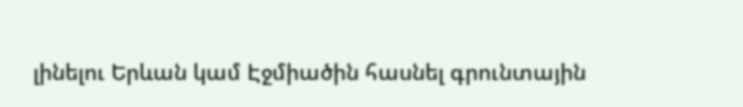լինելու Երևան կամ Էջմիածին հասնել գրունտային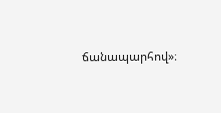ճանապարհով»։